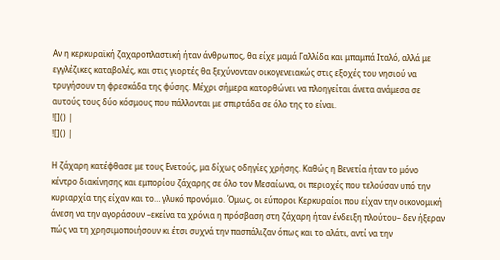Αν η κερκυραϊκή ζαχαροπλαστική ήταν άνθρωπος, θα είχε μαμά Γαλλίδα και μπαμπά Ιταλό, αλλά με εγγλέζικες καταβολές, και στις γιορτές θα ξεχύνονταν οικογενειακώς στις εξοχές του νησιού να τρυγήσουν τη φρεσκάδα της φύσης. Μέχρι σήμερα κατορθώνει να πλοηγείται άνετα ανάμεσα σε αυτούς τους δύο κόσμους που πάλλονται με σπιρτάδα σε όλο της το είναι.
![]() |
![]() |

Η ζάχαρη κατέφθασε με τους Ενετούς, μα δίχως οδηγίες χρήσης. Καθώς η Βενετία ήταν το μόνο κέντρο διακίνησης και εμπορίου ζάχαρης σε όλο τον Μεσαίωνα, οι περιοχές που τελούσαν υπό την κυριαρχία της είχαν και το… γλυκό προνόμιο. Όμως, οι εύποροι Κερκυραίοι που είχαν την οικονομική άνεση να την αγοράσουν –εκείνα τα χρόνια η πρόσβαση στη ζάχαρη ήταν ένδειξη πλούτου– δεν ήξεραν πώς να τη χρησιμοποιήσουν κι έτσι συχνά την πασπάλιζαν όπως και το αλάτι, αντί να την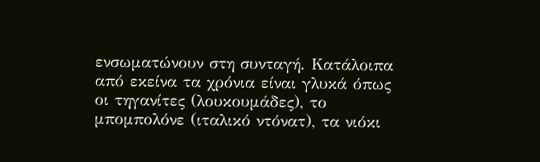ενσωματώνουν στη συνταγή. Κατάλοιπα από εκείνα τα χρόνια είναι γλυκά όπως οι τηγανίτες (λουκουμάδες), το μπομπολόνε (ιταλικό ντόνατ), τα νιόκι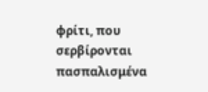φρίτι, που σερβίρονται πασπαλισμένα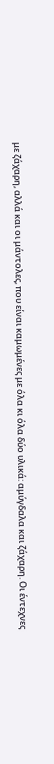με ζάχαρη, αλλά και οι μάντολες, που είναι καμωμένες με όλα κι όλα δύο υλικά: αμύγδαλα και ζάχαρη. Οι έντεχνες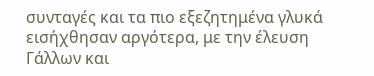συνταγές και τα πιο εξεζητημένα γλυκά εισήχθησαν αργότερα, με την έλευση Γάλλων και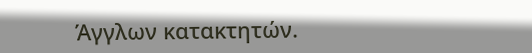Άγγλων κατακτητών.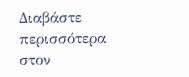Διαβάστε περισσότερα στον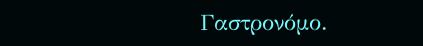Γαστρονόμο.